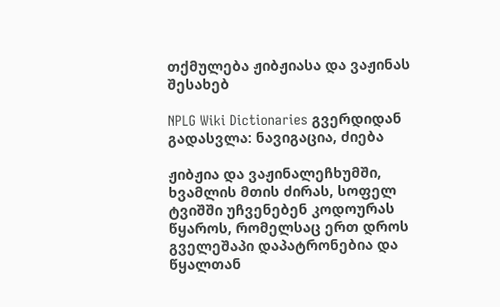თქმულება ჟიბჟიასა და ვაჟინას შესახებ

NPLG Wiki Dictionaries გვერდიდან
გადასვლა: ნავიგაცია, ძიება

ჟიბჟია და ვაჟინალეჩხუმში, ხვამლის მთის ძირას, სოფელ ტვიშში უჩვენებენ კოდოურას წყაროს, რომელსაც ერთ დროს გველეშაპი დაპატრონებია და წყალთან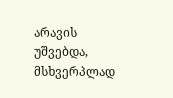არავის უშვებდა, მსხვერპლად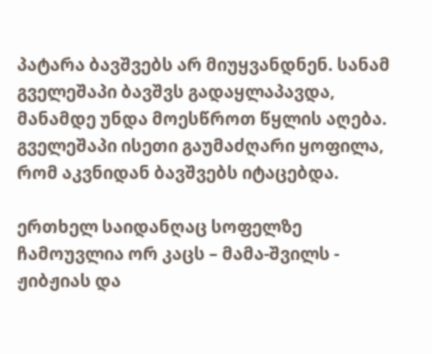პატარა ბავშვებს არ მიუყვანდნენ. სანამ გველეშაპი ბავშვს გადაყლაპავდა, მანამდე უნდა მოესწროთ წყლის აღება. გველეშაპი ისეთი გაუმაძღარი ყოფილა, რომ აკვნიდან ბავშვებს იტაცებდა.

ერთხელ საიდანღაც სოფელზე ჩამოუვლია ორ კაცს – მამა-შვილს - ჟიბჟიას და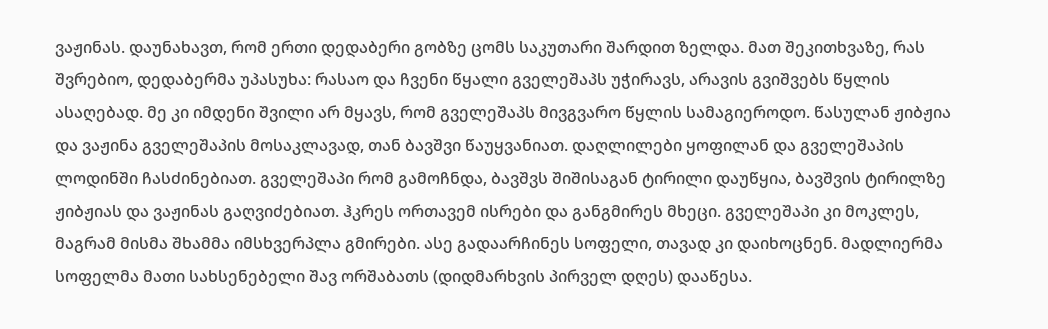ვაჟინას. დაუნახავთ, რომ ერთი დედაბერი გობზე ცომს საკუთარი შარდით ზელდა. მათ შეკითხვაზე, რას შვრებიო, დედაბერმა უპასუხა: რასაო და ჩვენი წყალი გველეშაპს უჭირავს, არავის გვიშვებს წყლის ასაღებად. მე კი იმდენი შვილი არ მყავს, რომ გველეშაპს მივგვარო წყლის სამაგიეროდო. წასულან ჟიბჟია და ვაჟინა გველეშაპის მოსაკლავად, თან ბავშვი წაუყვანიათ. დაღლილები ყოფილან და გველეშაპის ლოდინში ჩასძინებიათ. გველეშაპი რომ გამოჩნდა, ბავშვს შიშისაგან ტირილი დაუწყია, ბავშვის ტირილზე ჟიბჟიას და ვაჟინას გაღვიძებიათ. ჰკრეს ორთავემ ისრები და განგმირეს მხეცი. გველეშაპი კი მოკლეს, მაგრამ მისმა შხამმა იმსხვერპლა გმირები. ასე გადაარჩინეს სოფელი, თავად კი დაიხოცნენ. მადლიერმა სოფელმა მათი სახსენებელი შავ ორშაბათს (დიდმარხვის პირველ დღეს) დააწესა.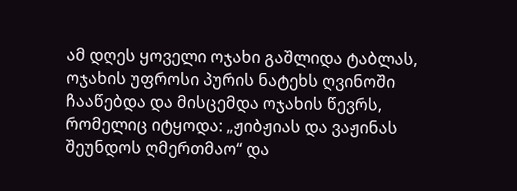ამ დღეს ყოველი ოჯახი გაშლიდა ტაბლას, ოჯახის უფროსი პურის ნატეხს ღვინოში ჩააწებდა და მისცემდა ოჯახის წევრს, რომელიც იტყოდა: „ჟიბჟიას და ვაჟინას შეუნდოს ღმერთმაო“ და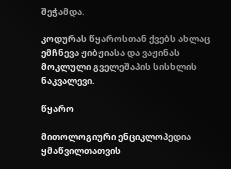შეჭამდა.

კოდურას წყაროსთან ქვებს ახლაც ემჩნევა ჟიბჟიასა და ვაჟინას მოკლული გველეშაპის სისხლის ნაკვალევი.

წყარო

მითოლოგიური ენციკლოპედია ყმაწვილთათვის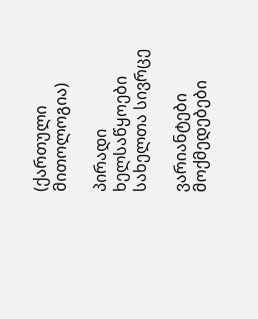(ქართული მითოლოგია)

პირადი ხელსაწყოები
სახელთა სივრცე

ვარიანტები
მოქმედებები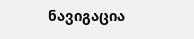ნავიგაცია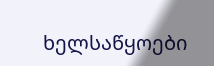ხელსაწყოები